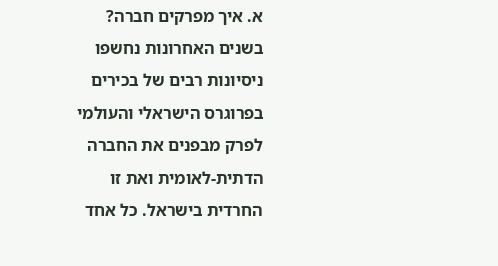א. איך מפרקים חברה?
בשנים האחרונות נחשפו ניסיונות רבים של בכירים בפרוגרס הישראלי והעולמי לפרק מבפנים את החברה הדתית-לאומית ואת זו החרדית בישראל. כל אחד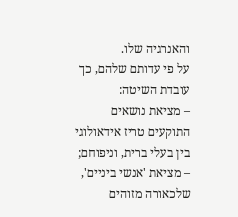והאנרגיה שלו.
על פי עדותם שלהם, כך עובדת השיטה:
– מציאת נושאים התוקעים טריז אידאולוגי בין בעלי ברית, וניפוחם;
– מציאת 'אנשי ביניים', שלכאורה מזוהים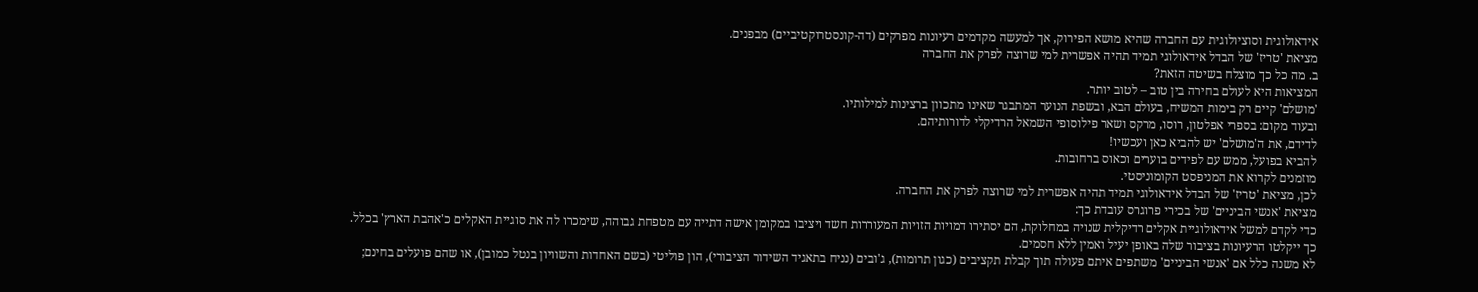אידאולוגית וסוציולוגית עם החברה שהיא מושא הפירוק, אך למעשה מקדמים רעיונות מפרקים (דה-קונסטרוקטיביים) מבפנים.
מציאת 'טריז' של הבדל אידאולוגי תמיד תהיה אפשרית למי שרוצה לפרק את החברה
ב. מה כל כך מוצלח בשיטה הזאת?
המציאות היא לעולם בחירה בין טוב – לטוב יותר.
'מושלם' קיים רק בימות המשיח, בעולם הבא, ובשפת הנוער המתבגר שאינו מתכוון ברצינות למילותיו.
ובעוד מקום: בספרי אפלטון, רוסו, מרקס ושאר פילוסופי השמאל הרדיקלי לדורותיהם.
לדידם, את ה'מושלם' יש להביא כאן ועכשיו!
להביא בפועל, ממש עם לפידים בוערים וכאוס ברחובות.
מוזמנים לקרוא את המניפסט הקומוניסטי.
לכן, מציאת 'טריז' של הבדל אידאולוגי תמיד תהיה אפשרית למי שרוצה לפרק את החברה.
מציאת 'אנשי הביניים' של בכירי פרוגרס עובדת כך:
כדי לקדם למשל אידאולוגיית אקלים רדיקלית שנויה במחלוקת, הם יסתירו דמויות הזויות המעוררות חשד ויציבו במקומן אישה דתייה עם מטפחת גבוהה, שימכרו לה את סוגיית האקלים כ'אהבת הארץ' בכלל.
כך ייקלטו הרעיונות בציבור שלה באופן יעיל ואמין ללא חסמים.
לא משנה כלל אם 'אנשי הביניים' משתפים איתם פעולה תוך קבלת תקציבים (כגון תרומות), ג'ובים (נניח בתאגיד השידור הציבורי), הון פוליטי (בשם האחדות והשוויון בנטל כמובן), או שהם פועלים בחינם;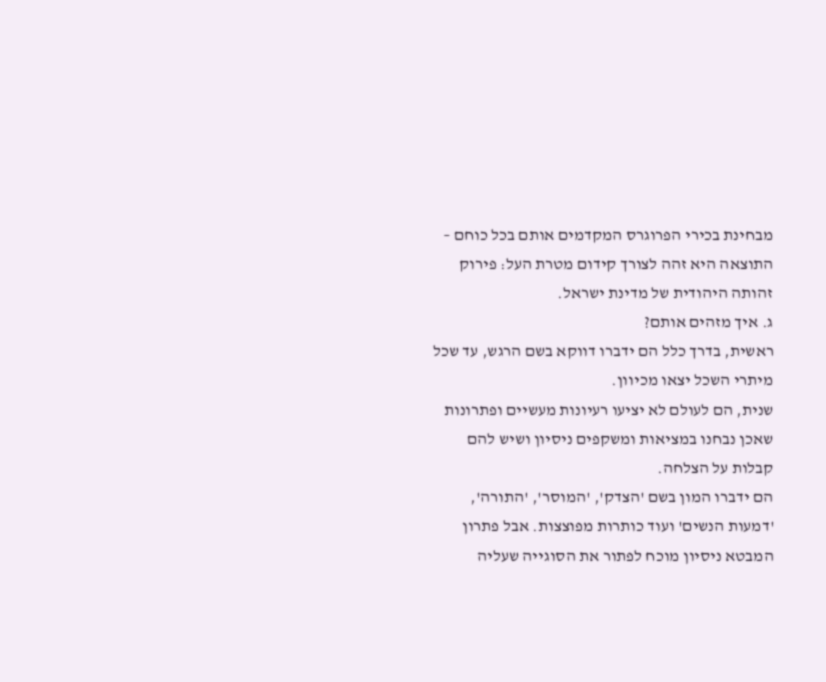מבחינת בכירי הפרוגרס המקדמים אותם בכל כוחם – התוצאה היא זהה לצורך קידום מטרת העל: פירוק זהותה היהודית של מדינת ישראל.
ג. איך מזהים אותם?
ראשית, בדרך כלל הם ידברו דווקא בשם הרגש, עד שכל מיתרי השכל יצאו מכיוון.
שנית, הם לעולם לא יציעו רעיונות מעשיים ופתרונות שאכן נבחנו במציאות ומשקפים ניסיון ושיש להם קבלות על הצלחה.
הם ידברו המון בשם 'הצדק', 'המוסר', 'התורה', 'דמעות הנשים' ועוד כותרות מפוצצות. אבל פתרון המבטא ניסיון מוכח לפתור את הסוגייה שעליה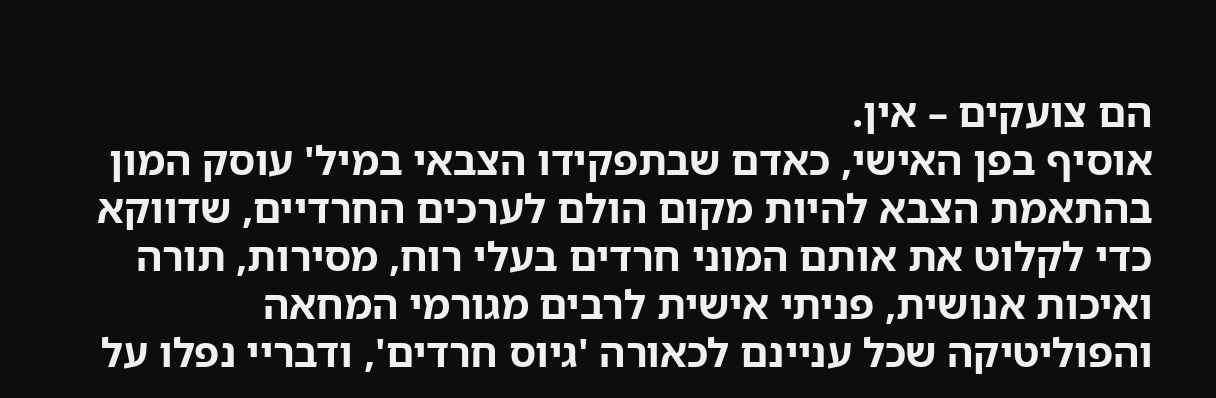הם צועקים – אין.
אוסיף בפן האישי, כאדם שבתפקידו הצבאי במיל' עוסק המון בהתאמת הצבא להיות מקום הולם לערכים החרדיים, שדווקא כדי לקלוט את אותם המוני חרדים בעלי רוח, מסירות, תורה ואיכות אנושית, פניתי אישית לרבים מגורמי המחאה והפוליטיקה שכל עניינם לכאורה 'גיוס חרדים', ודבריי נפלו על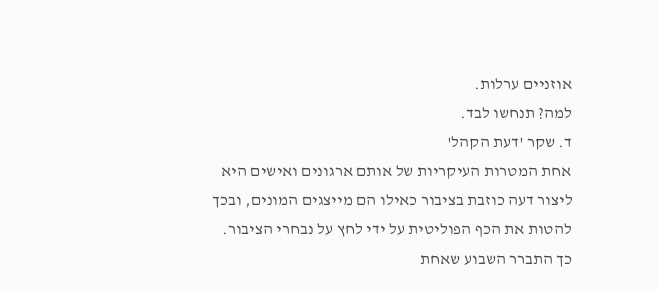אוזניים ערלות.
למה? תנחשו לבד.
ד. שקר 'דעת הקהל'
אחת המטרות העיקריות של אותם ארגונים ואישים היא ליצור דעה כוזבת בציבור כאילו הם מייצגים המונים, ובכך להטות את הכף הפוליטית על ידי לחץ על נבחרי הציבור.
כך התברר השבוע שאחת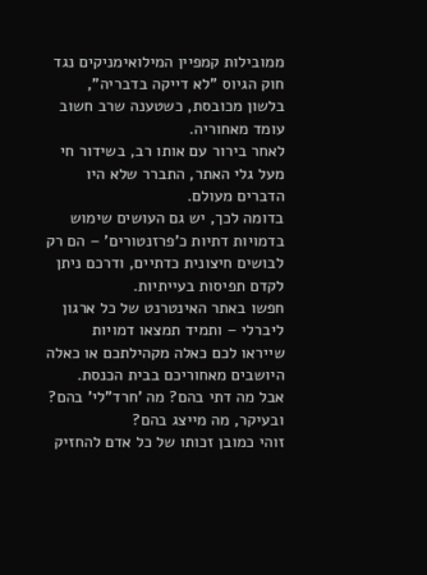ממובילות קמפיין המילואימניקים נגד חוק הגיוס "לא דייקה בדבריה", בלשון מכובסת, כשטענה שרב חשוב עומד מאחוריה.
לאחר בירור עם אותו רב, בשידור חי מעל גלי האתר, התברר שלא היו הדברים מעולם.
בדומה לכך, יש גם העושים שימוש בדמויות דתיות כ'פרזנטורים' – הם רק לבושים חיצונית כדתיים, ודרכם ניתן לקדם תפיסות בעייתיות.
חפשו באתר האינטרנט של כל ארגון ליברלי – ותמיד תמצאו דמויות שייראו לכם כאלה מקהילתכם או כאלה היושבים מאחוריכם בבית הכנסת.
אבל מה דתי בהם? מה 'חרד"לי' בהם? ובעיקר, מה מייצג בהם?
זוהי כמובן זכותו של כל אדם להחזיק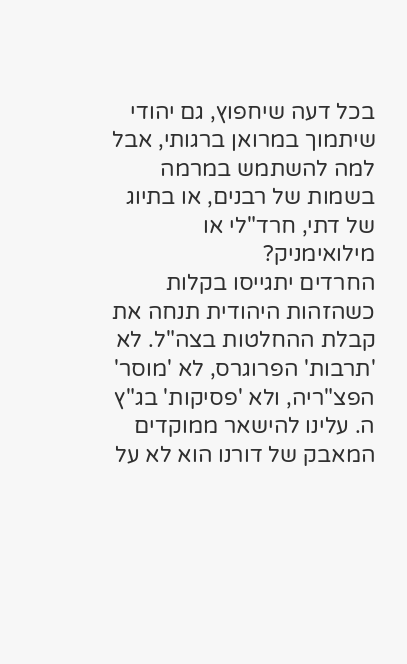בכל דעה שיחפוץ, גם יהודי שיתמוך במרואן ברגותי, אבל למה להשתמש במרמה בשמות של רבנים, או בתיוג של דתי, חרד"לי או מילואימניק?
החרדים יתגייסו בקלות כשהזהות היהודית תנחה את קבלת ההחלטות בצה"ל. לא 'תרבות' הפרוגרס, לא 'מוסר' הפצ"ריה, ולא 'פסיקות' בג"ץ
ה. עלינו להישאר ממוקדים
המאבק של דורנו הוא לא על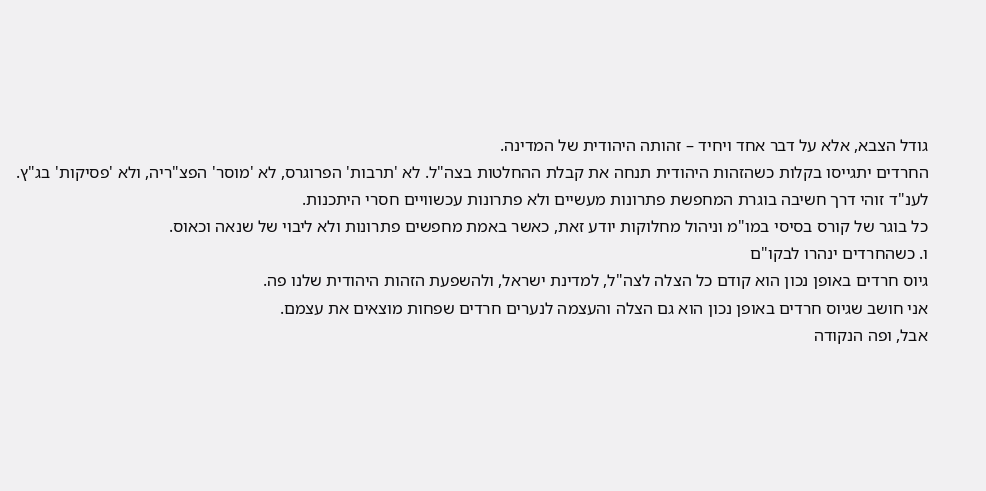גודל הצבא, אלא על דבר אחד ויחיד – זהותה היהודית של המדינה.
החרדים יתגייסו בקלות כשהזהות היהודית תנחה את קבלת ההחלטות בצה"ל. לא 'תרבות' הפרוגרס, לא 'מוסר' הפצ"ריה, ולא 'פסיקות' בג"ץ.
לענ"ד זוהי דרך חשיבה בוגרת המחפשת פתרונות מעשיים ולא פתרונות עכשוויים חסרי היתכנות.
כל בוגר של קורס בסיסי במו"מ וניהול מחלוקות יודע זאת, כאשר באמת מחפשים פתרונות ולא ליבוי של שנאה וכאוס.
ו. כשהחרדים ינהרו לבקו"ם
גיוס חרדים באופן נכון הוא קודם כל הצלה לצה"ל, למדינת ישראל, ולהשפעת הזהות היהודית שלנו פה.
אני חושב שגיוס חרדים באופן נכון הוא גם הצלה והעצמה לנערים חרדים שפחות מוצאים את עצמם.
אבל, ופה הנקודה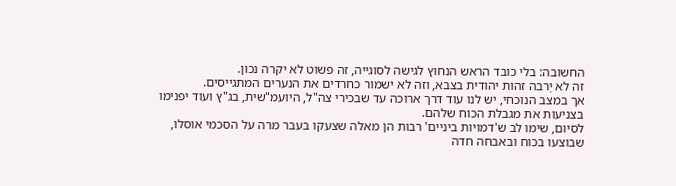החשובה: בלי כובד הראש הנחוץ לגישה לסוגייה, זה פשוט לא יקרה נכון.
זה לא יַרבה זהות יהודית בצבא, וזה לא ישמור כחרדים את הנערים המתגייסים.
אך במצב הנוכחי, יש לנו עוד דרך ארוכה עד שבכירי צה"ל, היועמ"שית, בג"ץ ועוד יפנימו בצניעות את מגבלת הכוח שלהם.
לסיום, שימו לב ש'דמויות ביניים' רבות הן מאלה שצעקו בעבר מרה על הסכמי אוסלו, שבוצעו בכוח ובאבחה חדה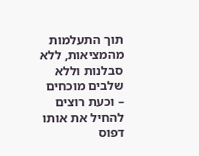תוך התעלמות מהמציאות, ללא סבלנות וללא שלבים מוכחים – וכעת רוצים להחיל את אותו דפוס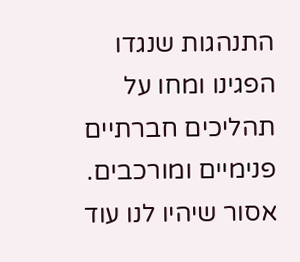התנהגות שנגדו הפגינו ומחו על תהליכים חברתיים פנימיים ומורכבים.
אסור שיהיו לנו עוד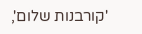'קורבנות שלום',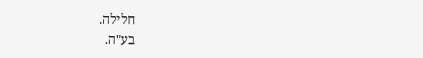חלילה.
בע"ה.